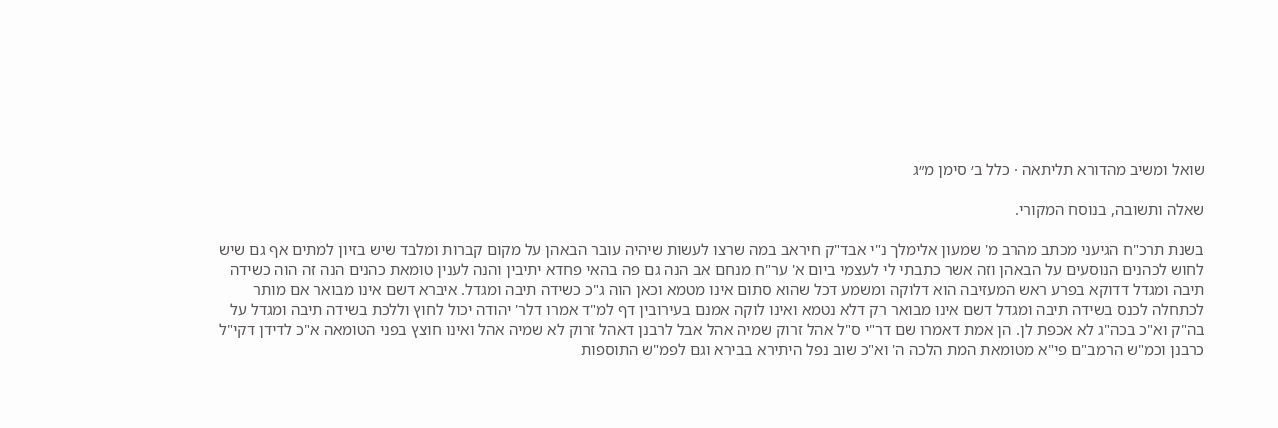שואל ומשיב מהדורא תליתאה · כלל ב׳ סימן מ״ג

שאלה ותשובה, בנוסח המקורי.

בשנת תרכ"ח הגיעני מכתב מהרב מ' שמעון אלימלך נ"י אבד"ק חיראב במה שרצו לעשות שיהיה עובר הבאהן על מקום קברות ומלבד שיש בזיון למתים אף גם שיש לחוש לכהנים הנוסעים על הבאהן וזה אשר כתבתי לי לעצמי ביום א' ער"ח מנחם אב הנה גם פה בהאי פחדא יתיבין והנה לענין טומאת כהנים הנה זה הוה כשידה תיבה ומגדל דדוקא בפרע ראש המעזיבה הוא דלוקה ומשמע דכל שהוא סתום אינו מטמא וכאן הוה ג"כ כשידה תיבה ומגדל. איברא דשם אינו מבואר אם מותר לכתחלה לכנס בשידה תיבה ומגדל דשם אינו מבואר רק דלא נטמא ואינו לוקה אמנם בעירובין דף למ"ד אמרו דלר' יהודה יכול לחוץ וללכת בשידה תיבה ומגדל על בה"ק וא"כ בכה"ג לא אכפת לן. הן אמת דאמרו שם דר"י ס"ל אהל זרוק שמיה אהל אבל לרבנן דאהל זרוק לא שמיה אהל ואינו חוצץ בפני הטומאה א"כ לדידן דקי"ל כרבנן וכמ"ש הרמב"ם פי"א מטומאת המת הלכה ה' וא"כ שוב נפל היתירא בבירא וגם לפמ"ש התוספות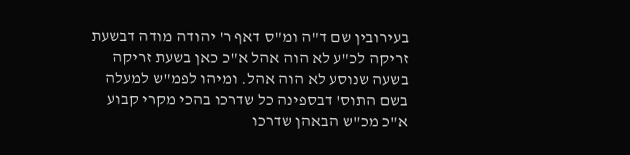בעירובין שם ד"ה ומ"ס דאף ר' יהודה מודה דבשעת זריקה לכ"ע לא הוה אהל א"כ כאן בשעת זריקה בשעה שנוסע לא הוה אהל. ומיהו לפמ"ש למעלה בשם התוס' דבספינה כל שדרכו בהכי מקרי קבוע א"כ מכ"ש הבאהן שדרכו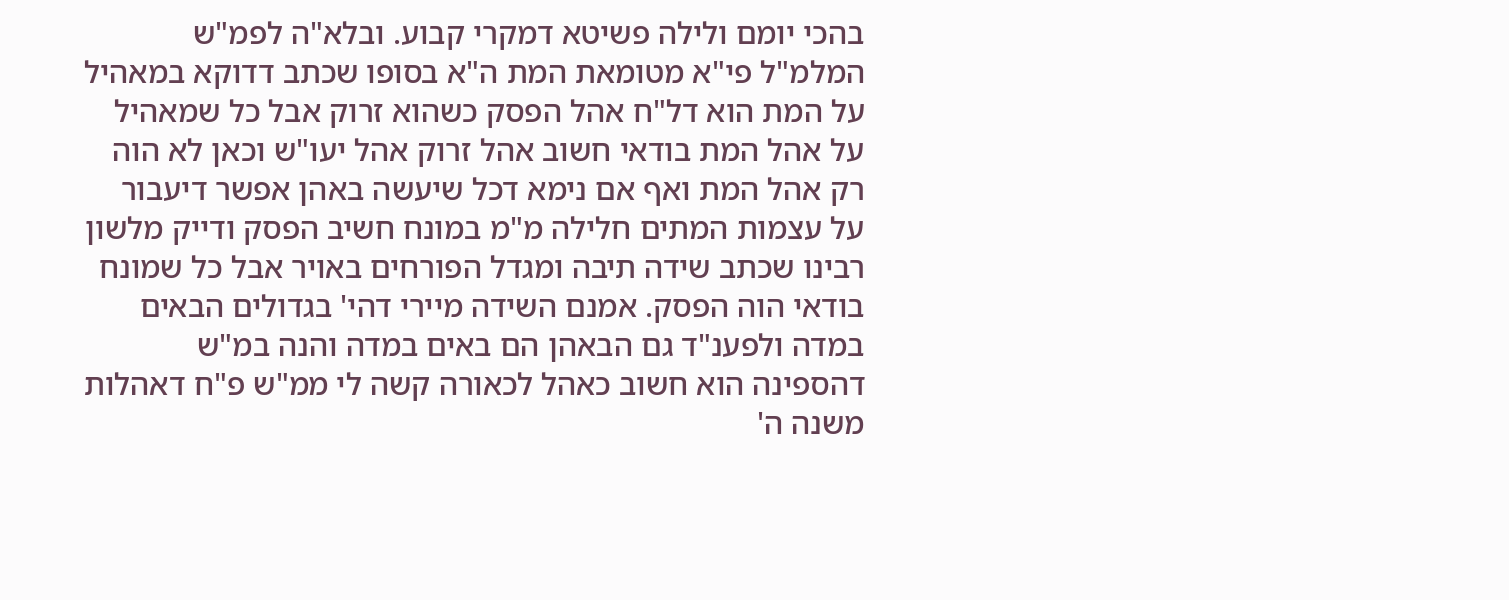בהכי יומם ולילה פשיטא דמקרי קבוע. ובלא"ה לפמ"ש המלמ"ל פי"א מטומאת המת ה"א בסופו שכתב דדוקא במאהיל על המת הוא דל"ח אהל הפסק כשהוא זרוק אבל כל שמאהיל על אהל המת בודאי חשוב אהל זרוק אהל יעו"ש וכאן לא הוה רק אהל המת ואף אם נימא דכל שיעשה באהן אפשר דיעבור על עצמות המתים חלילה מ"מ במונח חשיב הפסק ודייק מלשון רבינו שכתב שידה תיבה ומגדל הפורחים באויר אבל כל שמונח בודאי הוה הפסק. אמנם השידה מיירי דהי' בגדולים הבאים במדה ולפענ"ד גם הבאהן הם באים במדה והנה במ"ש דהספינה הוא חשוב כאהל לכאורה קשה לי ממ"ש פ"ח דאהלות משנה ה'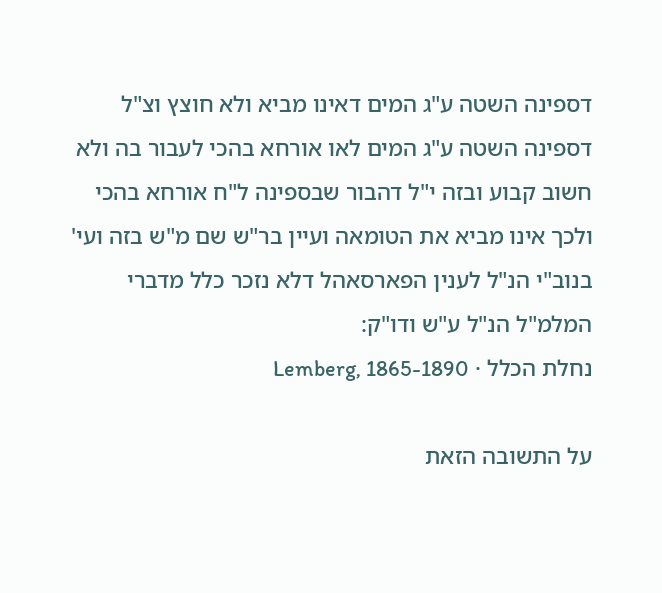דספינה השטה ע"ג המים דאינו מביא ולא חוצץ וצ"ל דספינה השטה ע"ג המים לאו אורחא בהכי לעבור בה ולא חשוב קבוע ובזה י"ל דהבור שבספינה ל"ח אורחא בהכי ולכך אינו מביא את הטומאה ועיין בר"ש שם מ"ש בזה ועי' בנוב"י הנ"ל לענין הפארסאהל דלא נזכר כלל מדברי המלמ"ל הנ"ל ע"ש ודו"ק:
נחלת הכלל · Lemberg, 1865-1890

על התשובה הזאת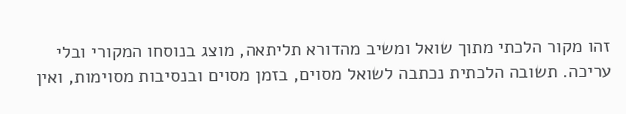זהו מקור הלכתי מתוך שואל ומשיב מהדורא תליתאה, מוצג בנוסחו המקורי ובלי עריכה. תשובה הלכתית נכתבה לשואל מסוים, בזמן מסוים ובנסיבות מסוימות, ואין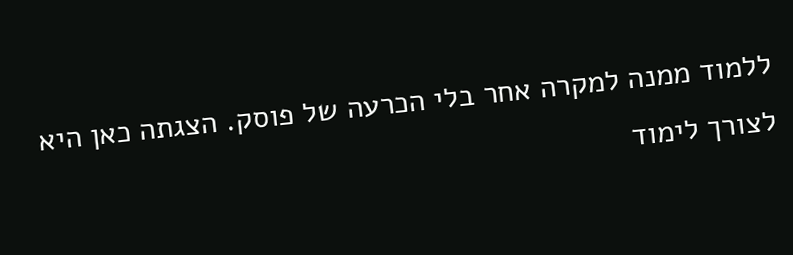ללמוד ממנה למקרה אחר בלי הכרעה של פוסק. הצגתה כאן היא לצורך לימוד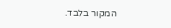המקור בלבד.